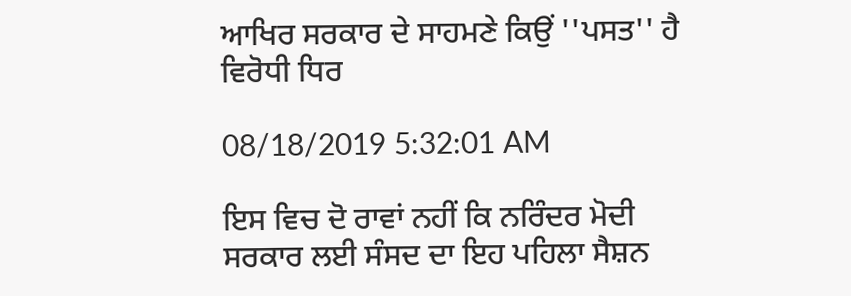ਆਖਿਰ ਸਰਕਾਰ ਦੇ ਸਾਹਮਣੇ ਕਿਉਂ ''ਪਸਤ'' ਹੈ ਵਿਰੋਧੀ ਧਿਰ

08/18/2019 5:32:01 AM

ਇਸ ਵਿਚ ਦੋ ਰਾਵਾਂ ਨਹੀਂ ਕਿ ਨਰਿੰਦਰ ਮੋਦੀ ਸਰਕਾਰ ਲਈ ਸੰਸਦ ਦਾ ਇਹ ਪਹਿਲਾ ਸੈਸ਼ਨ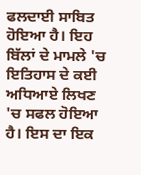ਫਲਦਾਈ ਸਾਬਿਤ ਹੋਇਆ ਹੈ। ਇਹ ਬਿੱਲਾਂ ਦੇ ਮਾਮਲੇ 'ਚ ਇਤਿਹਾਸ ਦੇ ਕਈ ਅਧਿਆਏ ਲਿਖਣ 'ਚ ਸਫਲ ਹੋਇਆ ਹੈ। ਇਸ ਦਾ ਇਕ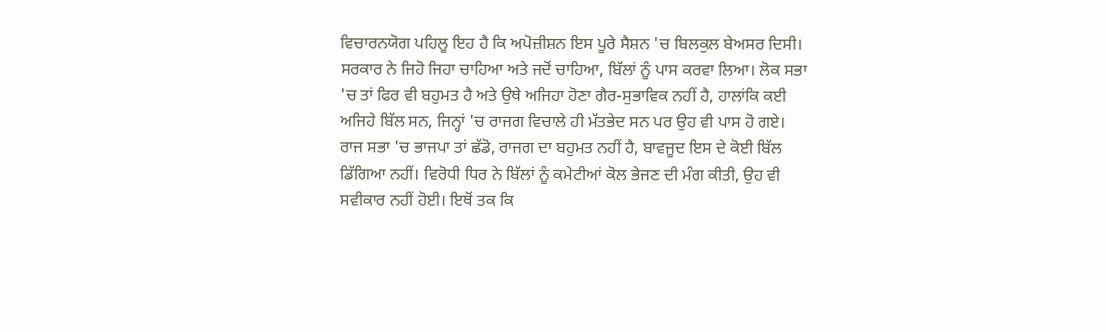ਵਿਚਾਰਨਯੋਗ ਪਹਿਲੂ ਇਹ ਹੈ ਕਿ ਅਪੋਜ਼ੀਸ਼ਨ ਇਸ ਪੂਰੇ ਸੈਸ਼ਨ 'ਚ ਬਿਲਕੁਲ ਬੇਅਸਰ ਦਿਸੀ। ਸਰਕਾਰ ਨੇ ਜਿਹੋ ਜਿਹਾ ਚਾਹਿਆ ਅਤੇ ਜਦੋਂ ਚਾਹਿਆ, ਬਿੱਲਾਂ ਨੂੰ ਪਾਸ ਕਰਵਾ ਲਿਆ। ਲੋਕ ਸਭਾ 'ਚ ਤਾਂ ਫਿਰ ਵੀ ਬਹੁਮਤ ਹੈ ਅਤੇ ਉਥੇ ਅਜਿਹਾ ਹੋਣਾ ਗੈਰ-ਸੁਭਾਵਿਕ ਨਹੀਂ ਹੈ, ਹਾਲਾਂਕਿ ਕਈ ਅਜਿਹੇ ਬਿੱਲ ਸਨ, ਜਿਨ੍ਹਾਂ 'ਚ ਰਾਜਗ ਵਿਚਾਲੇ ਹੀ ਮੱਤਭੇਦ ਸਨ ਪਰ ਉਹ ਵੀ ਪਾਸ ਹੋ ਗਏ। ਰਾਜ ਸਭਾ 'ਚ ਭਾਜਪਾ ਤਾਂ ਛੱਡੋ, ਰਾਜਗ ਦਾ ਬਹੁਮਤ ਨਹੀਂ ਹੈ, ਬਾਵਜੂਦ ਇਸ ਦੇ ਕੋਈ ਬਿੱਲ ਡਿੱਗਿਆ ਨਹੀਂ। ਵਿਰੋਧੀ ਧਿਰ ਨੇ ਬਿੱਲਾਂ ਨੂੰ ਕਮੇਟੀਆਂ ਕੋਲ ਭੇਜਣ ਦੀ ਮੰਗ ਕੀਤੀ, ਉਹ ਵੀ ਸਵੀਕਾਰ ਨਹੀਂ ਹੋਈ। ਇਥੋਂ ਤਕ ਕਿ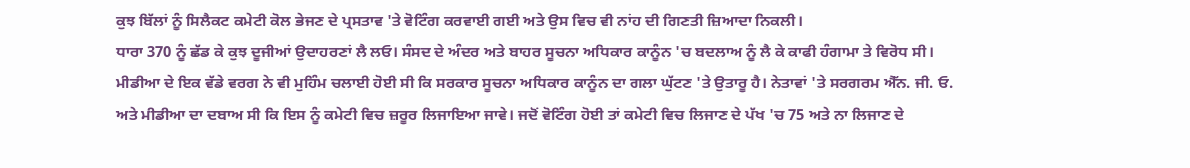ਕੁਝ ਬਿੱਲਾਂ ਨੂੰ ਸਿਲੈਕਟ ਕਮੇਟੀ ਕੋਲ ਭੇਜਣ ਦੇ ਪ੍ਰਸਤਾਵ 'ਤੇ ਵੋਟਿੰਗ ਕਰਵਾਈ ਗਈ ਅਤੇ ਉਸ ਵਿਚ ਵੀ ਨਾਂਹ ਦੀ ਗਿਣਤੀ ਜ਼ਿਆਦਾ ਨਿਕਲੀ।
ਧਾਰਾ 370 ਨੂੰ ਛੱਡ ਕੇ ਕੁਝ ਦੂਜੀਆਂ ਉਦਾਹਰਣਾਂ ਲੈ ਲਓ। ਸੰਸਦ ਦੇ ਅੰਦਰ ਅਤੇ ਬਾਹਰ ਸੂਚਨਾ ਅਧਿਕਾਰ ਕਾਨੂੰਨ 'ਚ ਬਦਲਾਅ ਨੂੰ ਲੈ ਕੇ ਕਾਫੀ ਹੰਗਾਮਾ ਤੇ ਵਿਰੋਧ ਸੀ। ਮੀਡੀਆ ਦੇ ਇਕ ਵੱਡੇ ਵਰਗ ਨੇ ਵੀ ਮੁਹਿੰਮ ਚਲਾਈ ਹੋਈ ਸੀ ਕਿ ਸਰਕਾਰ ਸੂਚਨਾ ਅਧਿਕਾਰ ਕਾਨੂੰਨ ਦਾ ਗਲਾ ਘੁੱਟਣ 'ਤੇ ਉਤਾਰੂ ਹੈ। ਨੇਤਾਵਾਂ 'ਤੇ ਸਰਗਰਮ ਐੱਨ. ਜੀ. ਓ. ਅਤੇ ਮੀਡੀਆ ਦਾ ਦਬਾਅ ਸੀ ਕਿ ਇਸ ਨੂੰ ਕਮੇਟੀ ਵਿਚ ਜ਼ਰੂਰ ਲਿਜਾਇਆ ਜਾਵੇ। ਜਦੋਂ ਵੋਟਿੰਗ ਹੋਈ ਤਾਂ ਕਮੇਟੀ ਵਿਚ ਲਿਜਾਣ ਦੇ ਪੱਖ 'ਚ 75 ਅਤੇ ਨਾ ਲਿਜਾਣ ਦੇ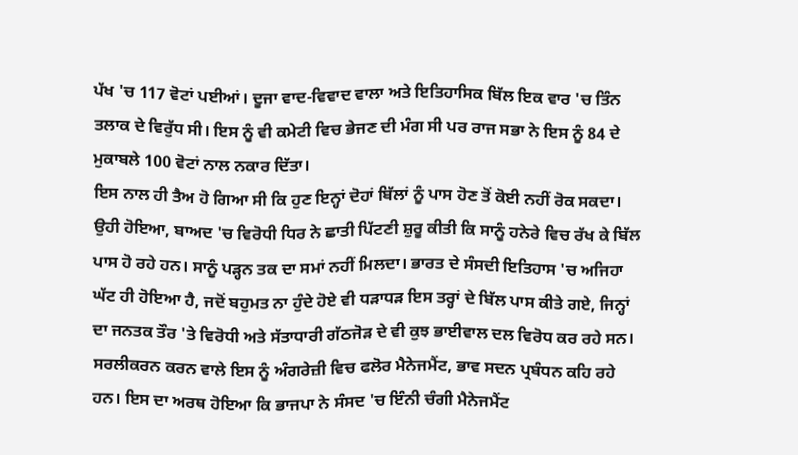ਪੱਖ 'ਚ 117 ਵੋਟਾਂ ਪਈਆਂ। ਦੂਜਾ ਵਾਦ-ਵਿਵਾਦ ਵਾਲਾ ਅਤੇ ਇਤਿਹਾਸਿਕ ਬਿੱਲ ਇਕ ਵਾਰ 'ਚ ਤਿੰਨ ਤਲਾਕ ਦੇ ਵਿਰੁੱਧ ਸੀ। ਇਸ ਨੂੰ ਵੀ ਕਮੇਟੀ ਵਿਚ ਭੇਜਣ ਦੀ ਮੰਗ ਸੀ ਪਰ ਰਾਜ ਸਭਾ ਨੇ ਇਸ ਨੂੰ 84 ਦੇ ਮੁਕਾਬਲੇ 100 ਵੋਟਾਂ ਨਾਲ ਨਕਾਰ ਦਿੱਤਾ।
ਇਸ ਨਾਲ ਹੀ ਤੈਅ ਹੋ ਗਿਆ ਸੀ ਕਿ ਹੁਣ ਇਨ੍ਹਾਂ ਦੋਹਾਂ ਬਿੱਲਾਂ ਨੂੰ ਪਾਸ ਹੋਣ ਤੋਂ ਕੋਈ ਨਹੀਂ ਰੋਕ ਸਕਦਾ। ਉਹੀ ਹੋਇਆ, ਬਾਅਦ 'ਚ ਵਿਰੋਧੀ ਧਿਰ ਨੇ ਛਾਤੀ ਪਿੱਟਣੀ ਸ਼ੁਰੂ ਕੀਤੀ ਕਿ ਸਾਨੂੰ ਹਨੇਰੇ ਵਿਚ ਰੱਖ ਕੇ ਬਿੱਲ ਪਾਸ ਹੋ ਰਹੇ ਹਨ। ਸਾਨੂੰ ਪੜ੍ਹਨ ਤਕ ਦਾ ਸਮਾਂ ਨਹੀਂ ਮਿਲਦਾ। ਭਾਰਤ ਦੇ ਸੰਸਦੀ ਇਤਿਹਾਸ 'ਚ ਅਜਿਹਾ ਘੱਟ ਹੀ ਹੋਇਆ ਹੈ, ਜਦੋਂ ਬਹੁਮਤ ਨਾ ਹੁੰਦੇ ਹੋਏ ਵੀ ਧੜਾਧੜ ਇਸ ਤਰ੍ਹਾਂ ਦੇ ਬਿੱਲ ਪਾਸ ਕੀਤੇ ਗਏ, ਜਿਨ੍ਹਾਂ ਦਾ ਜਨਤਕ ਤੌਰ 'ਤੇ ਵਿਰੋਧੀ ਅਤੇ ਸੱਤਾਧਾਰੀ ਗੱਠਜੋੜ ਦੇ ਵੀ ਕੁਝ ਭਾਈਵਾਲ ਦਲ ਵਿਰੋਧ ਕਰ ਰਹੇ ਸਨ। ਸਰਲੀਕਰਨ ਕਰਨ ਵਾਲੇ ਇਸ ਨੂੰ ਅੰਗਰੇਜ਼ੀ ਵਿਚ ਫਲੋਰ ਮੈਨੇਜਮੈਂਟ, ਭਾਵ ਸਦਨ ਪ੍ਰਬੰਧਨ ਕਹਿ ਰਹੇ ਹਨ। ਇਸ ਦਾ ਅਰਥ ਹੋਇਆ ਕਿ ਭਾਜਪਾ ਨੇ ਸੰਸਦ 'ਚ ਇੰਨੀ ਚੰਗੀ ਮੈਨੇਜਮੈਂਟ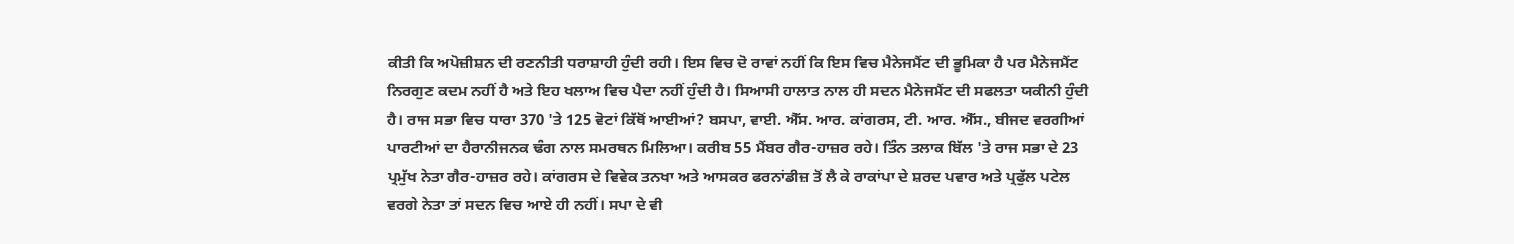ਕੀਤੀ ਕਿ ਅਪੋਜ਼ੀਸ਼ਨ ਦੀ ਰਣਨੀਤੀ ਧਰਾਸ਼ਾਹੀ ਹੁੰਦੀ ਰਹੀ। ਇਸ ਵਿਚ ਦੋ ਰਾਵਾਂ ਨਹੀਂ ਕਿ ਇਸ ਵਿਚ ਮੈਨੇਜਮੈਂਟ ਦੀ ਭੂਮਿਕਾ ਹੈ ਪਰ ਮੈਨੇਜਮੈਂਟ ਨਿਰਗੁਣ ਕਦਮ ਨਹੀਂ ਹੈ ਅਤੇ ਇਹ ਖਲਾਅ ਵਿਚ ਪੈਦਾ ਨਹੀਂ ਹੁੰਦੀ ਹੈ। ਸਿਆਸੀ ਹਾਲਾਤ ਨਾਲ ਹੀ ਸਦਨ ਮੈਨੇਜਮੈਂਟ ਦੀ ਸਫਲਤਾ ਯਕੀਨੀ ਹੁੰਦੀ ਹੈ। ਰਾਜ ਸਭਾ ਵਿਚ ਧਾਰਾ 370 'ਤੇ 125 ਵੋਟਾਂ ਕਿੱਥੋਂ ਆਈਆਂ? ਬਸਪਾ, ਵਾਈ. ਐੱਸ. ਆਰ. ਕਾਂਗਰਸ, ਟੀ. ਆਰ. ਐੱਸ., ਬੀਜਦ ਵਰਗੀਆਂ ਪਾਰਟੀਆਂ ਦਾ ਹੈਰਾਨੀਜਨਕ ਢੰਗ ਨਾਲ ਸਮਰਥਨ ਮਿਲਿਆ। ਕਰੀਬ 55 ਮੈਂਬਰ ਗੈਰ-ਹਾਜ਼ਰ ਰਹੇ। ਤਿੰਨ ਤਲਾਕ ਬਿੱਲ 'ਤੇ ਰਾਜ ਸਭਾ ਦੇ 23 ਪ੍ਰਮੁੱਖ ਨੇਤਾ ਗੈਰ-ਹਾਜ਼ਰ ਰਹੇ। ਕਾਂਗਰਸ ਦੇ ਵਿਵੇਕ ਤਨਖਾ ਅਤੇ ਆਸਕਰ ਫਰਨਾਂਡੀਜ਼ ਤੋਂ ਲੈ ਕੇ ਰਾਕਾਂਪਾ ਦੇ ਸ਼ਰਦ ਪਵਾਰ ਅਤੇ ਪ੍ਰਫੁੱਲ ਪਟੇਲ ਵਰਗੇ ਨੇਤਾ ਤਾਂ ਸਦਨ ਵਿਚ ਆਏ ਹੀ ਨਹੀਂ। ਸਪਾ ਦੇ ਵੀ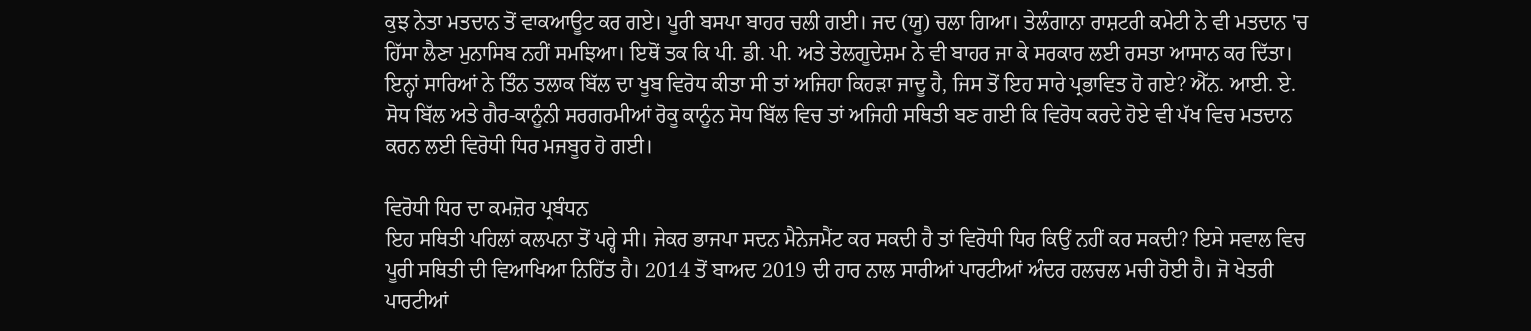ਕੁਝ ਨੇਤਾ ਮਤਦਾਨ ਤੋਂ ਵਾਕਆਊਟ ਕਰ ਗਏ। ਪੂਰੀ ਬਸਪਾ ਬਾਹਰ ਚਲੀ ਗਈ। ਜਦ (ਯੂ) ਚਲਾ ਗਿਆ। ਤੇਲੰਗਾਨਾ ਰਾਸ਼ਟਰੀ ਕਮੇਟੀ ਨੇ ਵੀ ਮਤਦਾਨ 'ਚ ਹਿੱਸਾ ਲੈਣਾ ਮੁਨਾਸਿਬ ਨਹੀਂ ਸਮਝਿਆ। ਇਥੋਂ ਤਕ ਕਿ ਪੀ. ਡੀ. ਪੀ. ਅਤੇ ਤੇਲਗੂਦੇਸ਼ਮ ਨੇ ਵੀ ਬਾਹਰ ਜਾ ਕੇ ਸਰਕਾਰ ਲਈ ਰਸਤਾ ਆਸਾਨ ਕਰ ਦਿੱਤਾ। ਇਨ੍ਹਾਂ ਸਾਰਿਆਂ ਨੇ ਤਿੰਨ ਤਲਾਕ ਬਿੱਲ ਦਾ ਖੂਬ ਵਿਰੋਧ ਕੀਤਾ ਸੀ ਤਾਂ ਅਜਿਹਾ ਕਿਹੜਾ ਜਾਦੂ ਹੈ, ਜਿਸ ਤੋਂ ਇਹ ਸਾਰੇ ਪ੍ਰਭਾਵਿਤ ਹੋ ਗਏ? ਐੱਨ. ਆਈ. ਏ. ਸੋਧ ਬਿੱਲ ਅਤੇ ਗੈਰ-ਕਾਨੂੰਨੀ ਸਰਗਰਮੀਆਂ ਰੋਕੂ ਕਾਨੂੰਨ ਸੋਧ ਬਿੱਲ ਵਿਚ ਤਾਂ ਅਜਿਹੀ ਸਥਿਤੀ ਬਣ ਗਈ ਕਿ ਵਿਰੋਧ ਕਰਦੇ ਹੋਏ ਵੀ ਪੱਖ ਵਿਚ ਮਤਦਾਨ ਕਰਨ ਲਈ ਵਿਰੋਧੀ ਧਿਰ ਮਜਬੂਰ ਹੋ ਗਈ।

ਵਿਰੋਧੀ ਧਿਰ ਦਾ ਕਮਜ਼ੋਰ ਪ੍ਰਬੰਧਨ
ਇਹ ਸਥਿਤੀ ਪਹਿਲਾਂ ਕਲਪਨਾ ਤੋਂ ਪਰ੍ਹੇ ਸੀ। ਜੇਕਰ ਭਾਜਪਾ ਸਦਨ ਮੈਨੇਜਮੈਂਟ ਕਰ ਸਕਦੀ ਹੈ ਤਾਂ ਵਿਰੋਧੀ ਧਿਰ ਕਿਉਂ ਨਹੀਂ ਕਰ ਸਕਦੀ? ਇਸੇ ਸਵਾਲ ਵਿਚ ਪੂਰੀ ਸਥਿਤੀ ਦੀ ਵਿਆਖਿਆ ਨਿਹਿੱਤ ਹੈ। 2014 ਤੋਂ ਬਾਅਦ 2019 ਦੀ ਹਾਰ ਨਾਲ ਸਾਰੀਆਂ ਪਾਰਟੀਆਂ ਅੰਦਰ ਹਲਚਲ ਮਚੀ ਹੋਈ ਹੈ। ਜੋ ਖੇਤਰੀ ਪਾਰਟੀਆਂ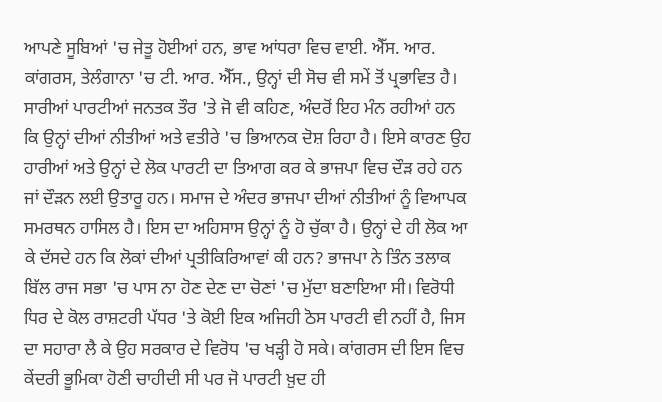ਆਪਣੇ ਸੂਬਿਆਂ 'ਚ ਜੇਤੂ ਹੋਈਆਂ ਹਨ, ਭਾਵ ਆਂਧਰਾ ਵਿਚ ਵਾਈ. ਐੱਸ. ਆਰ. ਕਾਂਗਰਸ, ਤੇਲੰਗਾਨਾ 'ਚ ਟੀ. ਆਰ. ਐੱਸ., ਉਨ੍ਹਾਂ ਦੀ ਸੋਚ ਵੀ ਸਮੇਂ ਤੋਂ ਪ੍ਰਭਾਵਿਤ ਹੈ। ਸਾਰੀਆਂ ਪਾਰਟੀਆਂ ਜਨਤਕ ਤੌਰ 'ਤੇ ਜੋ ਵੀ ਕਹਿਣ, ਅੰਦਰੋਂ ਇਹ ਮੰਨ ਰਹੀਆਂ ਹਨ ਕਿ ਉਨ੍ਹਾਂ ਦੀਆਂ ਨੀਤੀਆਂ ਅਤੇ ਵਤੀਰੇ 'ਚ ਭਿਆਨਕ ਦੋਸ਼ ਰਿਹਾ ਹੈ। ਇਸੇ ਕਾਰਣ ਉਹ ਹਾਰੀਆਂ ਅਤੇ ਉਨ੍ਹਾਂ ਦੇ ਲੋਕ ਪਾਰਟੀ ਦਾ ਤਿਆਗ ਕਰ ਕੇ ਭਾਜਪਾ ਵਿਚ ਦੌੜ ਰਹੇ ਹਨ ਜਾਂ ਦੌੜਨ ਲਈ ਉਤਾਰੂ ਹਨ। ਸਮਾਜ ਦੇ ਅੰਦਰ ਭਾਜਪਾ ਦੀਆਂ ਨੀਤੀਆਂ ਨੂੰ ਵਿਆਪਕ ਸਮਰਥਨ ਹਾਸਿਲ ਹੈ। ਇਸ ਦਾ ਅਹਿਸਾਸ ਉਨ੍ਹਾਂ ਨੂੰ ਹੋ ਚੁੱਕਾ ਹੈ। ਉਨ੍ਹਾਂ ਦੇ ਹੀ ਲੋਕ ਆ ਕੇ ਦੱਸਦੇ ਹਨ ਕਿ ਲੋਕਾਂ ਦੀਆਂ ਪ੍ਰਤੀਕਿਰਿਆਵਾਂ ਕੀ ਹਨ? ਭਾਜਪਾ ਨੇ ਤਿੰਨ ਤਲਾਕ ਬਿੱਲ ਰਾਜ ਸਭਾ 'ਚ ਪਾਸ ਨਾ ਹੋਣ ਦੇਣ ਦਾ ਚੋਣਾਂ 'ਚ ਮੁੱਦਾ ਬਣਾਇਆ ਸੀ। ਵਿਰੋਧੀ ਧਿਰ ਦੇ ਕੋਲ ਰਾਸ਼ਟਰੀ ਪੱਧਰ 'ਤੇ ਕੋਈ ਇਕ ਅਜਿਹੀ ਠੋਸ ਪਾਰਟੀ ਵੀ ਨਹੀਂ ਹੈ, ਜਿਸ ਦਾ ਸਹਾਰਾ ਲੈ ਕੇ ਉਹ ਸਰਕਾਰ ਦੇ ਵਿਰੋਧ 'ਚ ਖੜ੍ਹੀ ਹੋ ਸਕੇ। ਕਾਂਗਰਸ ਦੀ ਇਸ ਵਿਚ ਕੇਂਦਰੀ ਭੂਮਿਕਾ ਹੋਣੀ ਚਾਹੀਦੀ ਸੀ ਪਰ ਜੋ ਪਾਰਟੀ ਖ਼ੁਦ ਹੀ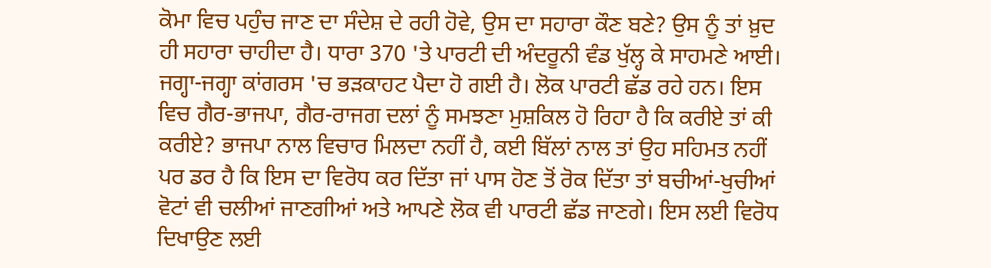ਕੋਮਾ ਵਿਚ ਪਹੁੰਚ ਜਾਣ ਦਾ ਸੰਦੇਸ਼ ਦੇ ਰਹੀ ਹੋਵੇ, ਉਸ ਦਾ ਸਹਾਰਾ ਕੌਣ ਬਣੇ? ਉਸ ਨੂੰ ਤਾਂ ਖ਼ੁਦ ਹੀ ਸਹਾਰਾ ਚਾਹੀਦਾ ਹੈ। ਧਾਰਾ 370 'ਤੇ ਪਾਰਟੀ ਦੀ ਅੰਦਰੂਨੀ ਵੰਡ ਖੁੱਲ੍ਹ ਕੇ ਸਾਹਮਣੇ ਆਈ। ਜਗ੍ਹਾ-ਜਗ੍ਹਾ ਕਾਂਗਰਸ 'ਚ ਭੜਕਾਹਟ ਪੈਦਾ ਹੋ ਗਈ ਹੈ। ਲੋਕ ਪਾਰਟੀ ਛੱਡ ਰਹੇ ਹਨ। ਇਸ ਵਿਚ ਗੈਰ-ਭਾਜਪਾ, ਗੈਰ-ਰਾਜਗ ਦਲਾਂ ਨੂੰ ਸਮਝਣਾ ਮੁਸ਼ਕਿਲ ਹੋ ਰਿਹਾ ਹੈ ਕਿ ਕਰੀਏ ਤਾਂ ਕੀ ਕਰੀਏ? ਭਾਜਪਾ ਨਾਲ ਵਿਚਾਰ ਮਿਲਦਾ ਨਹੀਂ ਹੈ, ਕਈ ਬਿੱਲਾਂ ਨਾਲ ਤਾਂ ਉਹ ਸਹਿਮਤ ਨਹੀਂ ਪਰ ਡਰ ਹੈ ਕਿ ਇਸ ਦਾ ਵਿਰੋਧ ਕਰ ਦਿੱਤਾ ਜਾਂ ਪਾਸ ਹੋਣ ਤੋਂ ਰੋਕ ਦਿੱਤਾ ਤਾਂ ਬਚੀਆਂ-ਖੁਚੀਆਂ ਵੋਟਾਂ ਵੀ ਚਲੀਆਂ ਜਾਣਗੀਆਂ ਅਤੇ ਆਪਣੇ ਲੋਕ ਵੀ ਪਾਰਟੀ ਛੱਡ ਜਾਣਗੇ। ਇਸ ਲਈ ਵਿਰੋਧ ਦਿਖਾਉਣ ਲਈ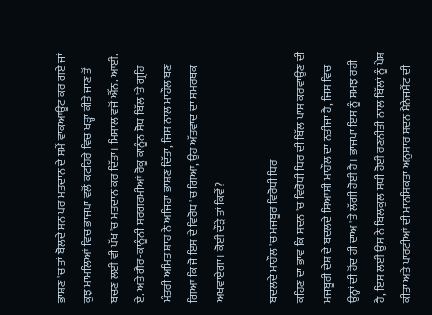ਭਾਸ਼ਣ 'ਚ ਤਾਂ ਬੋਲਦੇ ਸਨ ਪਰ ਮਤਦਾਨ ਦੇ ਸਮੇਂ ਵਾਕਆਊਟ ਕਰ ਗਏ ਜਾਂ ਕੁਝ ਮਾਮਲਿਆਂ ਵਿਚ ਭਾਜਪਾ ਵਲੋਂ ਕਟਹਿਰੇ ਵਿਚ ਖੜ੍ਹਾ ਕੀਤੇ ਜਾਣ ਤੋਂ ਬਚਣ ਲਈ ਵੀ ਪੱਖ 'ਚ ਮਤਦਾਨ ਕਰ ਦਿੱਤਾ। ਮਿਸਾਲ ਵਜੋਂ ਐੱਨ. ਆਈ. ਏ. ਅਤੇ ਗੈਰ-ਕਾਨੂੰਨੀ ਸਰਗਰਮੀਆਂ ਰੋਕੂ ਕਾਨੂੰਨ ਸੋਧ ਬਿੱਲ 'ਤੇ ਗ੍ਰਹਿ ਮੰਤਰੀ ਅਮਿਤ ਸ਼ਾਹ ਨੇ ਅਜਿਹਾ ਭਾਸ਼ਣ ਦਿੱਤਾ, ਜਿਸ ਨਾਲ ਮਾਹੌਲ ਬਣ ਗਿਆ ਕਿ ਜੋ ਇਸ ਦੇ ਵਿਰੋਧ 'ਚ ਗਿਆ, ਉਹ ਅੱਤਵਾਦ ਦਾ ਸਮਰਥਕ ਅਖਵਾਏਗਾ। ਕੋਈ ਦੌੜੇ ਤਾਂ ਕਿਵੇਂ?

ਬਦਲਦੇ ਮਾਹੌਲ 'ਚ ਮਜਬੂਰ ਵਿਰੋਧੀ ਧਿਰ
ਕਹਿਣ ਦਾ ਭਾਵ ਕਿ ਸਦਨ 'ਚ ਵਿਰੋਧੀ ਧਿਰ ਦੀ ਬਿੱਲ ਪਾਸ ਕਰਵਾਉਣ ਦੀ ਮਜਬੂਰੀ ਦੇਸ਼ ਦੇ ਬਦਲਦੇ ਸਿਆਸੀ ਮਾਹੌਲ ਦਾ ਨਤੀਜਾ ਹੈ, ਜਿਸ ਵਿਚ ਉਨ੍ਹਾਂ ਦੀ ਹੋਂਦ ਹੀ ਦਾਅ 'ਤੇ ਲੱਗੀ ਹੋਈ ਹੈ। ਭਾਜਪਾ ਇਸ ਨੂੰ ਸਮਝ ਰਹੀ ਹੈ, ਇਸ ਲਈ ਉਸ ਨੇ ਬਿਲਕੁਲ ਸਧੀ ਹੋਈ ਰਣਨੀਤੀ ਨਾਲ ਬਿੱਲਾਂ ਨੂੰ ਪੇਸ਼ ਕੀਤਾ ਅਤੇ ਪਾਰਟੀਆਂ ਦੀ ਮਾਨਸਿਕਤਾ ਅਨੁਸਾਰ ਸਦਨ ਮੈਨੇਜਮੈਂਟ ਦੀ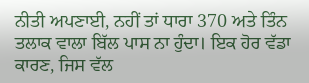ਨੀਤੀ ਅਪਣਾਈ, ਨਹੀਂ ਤਾਂ ਧਾਰਾ 370 ਅਤੇ ਤਿੰਨ ਤਲਾਕ ਵਾਲਾ ਬਿੱਲ ਪਾਸ ਨਾ ਹੁੰਦਾ। ਇਕ ਹੋਰ ਵੱਡਾ ਕਾਰਣ, ਜਿਸ ਵੱਲ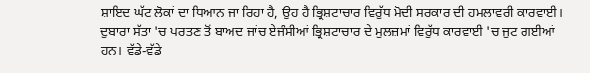ਸ਼ਾਇਦ ਘੱਟ ਲੋਕਾਂ ਦਾ ਧਿਆਨ ਜਾ ਰਿਹਾ ਹੈ, ਉਹ ਹੈ ਭ੍ਰਿਸ਼ਟਾਚਾਰ ਵਿਰੁੱਧ ਮੋਦੀ ਸਰਕਾਰ ਦੀ ਹਮਲਾਵਰੀ ਕਾਰਵਾਈ। ਦੁਬਾਰਾ ਸੱਤਾ 'ਚ ਪਰਤਣ ਤੋਂ ਬਾਅਦ ਜਾਂਚ ਏਜੰਸੀਆਂ ਭ੍ਰਿਸ਼ਟਾਚਾਰ ਦੇ ਮੁਲਜ਼ਮਾਂ ਵਿਰੁੱਧ ਕਾਰਵਾਈ 'ਚ ਜੁਟ ਗਈਆਂ ਹਨ। ਵੱਡੇ-ਵੱਡੇ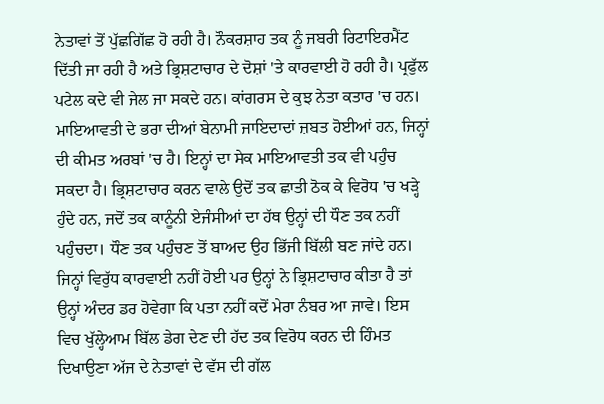ਨੇਤਾਵਾਂ ਤੋਂ ਪੁੱਛਗਿੱਛ ਹੋ ਰਹੀ ਹੈ। ਨੌਕਰਸ਼ਾਹ ਤਕ ਨੂੰ ਜਬਰੀ ਰਿਟਾਇਰਮੈਂਟ ਦਿੱਤੀ ਜਾ ਰਹੀ ਹੈ ਅਤੇ ਭ੍ਰਿਸ਼ਟਾਚਾਰ ਦੇ ਦੋਸ਼ਾਂ 'ਤੇ ਕਾਰਵਾਈ ਹੋ ਰਹੀ ਹੈ। ਪ੍ਰਫੁੱਲ ਪਟੇਲ ਕਦੇ ਵੀ ਜੇਲ ਜਾ ਸਕਦੇ ਹਨ। ਕਾਂਗਰਸ ਦੇ ਕੁਝ ਨੇਤਾ ਕਤਾਰ 'ਚ ਹਨ।
ਮਾਇਆਵਤੀ ਦੇ ਭਰਾ ਦੀਆਂ ਬੇਨਾਮੀ ਜਾਇਦਾਦਾਂ ਜ਼ਬਤ ਹੋਈਆਂ ਹਨ, ਜਿਨ੍ਹਾਂ ਦੀ ਕੀਮਤ ਅਰਬਾਂ 'ਚ ਹੈ। ਇਨ੍ਹਾਂ ਦਾ ਸੇਕ ਮਾਇਆਵਤੀ ਤਕ ਵੀ ਪਹੁੰਚ ਸਕਦਾ ਹੈ। ਭ੍ਰਿਸ਼ਟਾਚਾਰ ਕਰਨ ਵਾਲੇ ਉਦੋਂ ਤਕ ਛਾਤੀ ਠੋਕ ਕੇ ਵਿਰੋਧ 'ਚ ਖੜ੍ਹੇ ਹੁੰਦੇ ਹਨ, ਜਦੋਂ ਤਕ ਕਾਨੂੰਨੀ ਏਜੰਸੀਆਂ ਦਾ ਹੱਥ ਉਨ੍ਹਾਂ ਦੀ ਧੌਣ ਤਕ ਨਹੀਂ ਪਹੁੰਚਦਾ। ਧੌਣ ਤਕ ਪਹੁੰਚਣ ਤੋਂ ਬਾਅਦ ਉਹ ਭਿੱਜੀ ਬਿੱਲੀ ਬਣ ਜਾਂਦੇ ਹਨ। ਜਿਨ੍ਹਾਂ ਵਿਰੁੱਧ ਕਾਰਵਾਈ ਨਹੀਂ ਹੋਈ ਪਰ ਉਨ੍ਹਾਂ ਨੇ ਭ੍ਰਿਸ਼ਟਾਚਾਰ ਕੀਤਾ ਹੈ ਤਾਂ ਉਨ੍ਹਾਂ ਅੰਦਰ ਡਰ ਹੋਵੇਗਾ ਕਿ ਪਤਾ ਨਹੀਂ ਕਦੋਂ ਮੇਰਾ ਨੰਬਰ ਆ ਜਾਵੇ। ਇਸ ਵਿਚ ਖੁੱਲ੍ਹੇਆਮ ਬਿੱਲ ਡੇਗ ਦੇਣ ਦੀ ਹੱਦ ਤਕ ਵਿਰੋਧ ਕਰਨ ਦੀ ਹਿੰਮਤ ਦਿਖਾਉਣਾ ਅੱਜ ਦੇ ਨੇਤਾਵਾਂ ਦੇ ਵੱਸ ਦੀ ਗੱਲ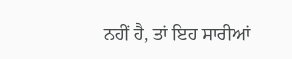ਨਹੀਂ ਹੈ, ਤਾਂ ਇਹ ਸਾਰੀਆਂ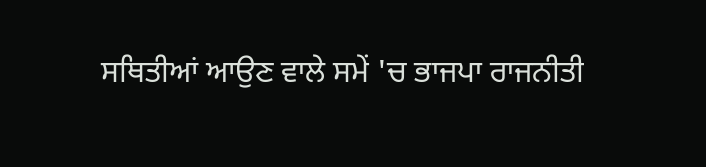ਸਥਿਤੀਆਂ ਆਉਣ ਵਾਲੇ ਸਮੇਂ 'ਚ ਭਾਜਪਾ ਰਾਜਨੀਤੀ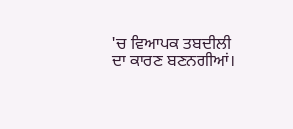'ਚ ਵਿਆਪਕ ਤਬਦੀਲੀ ਦਾ ਕਾਰਣ ਬਣਨਗੀਆਂ।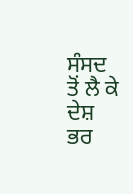ਸੰਸਦ ਤੋਂ ਲੈ ਕੇ ਦੇਸ਼ ਭਰ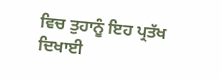ਵਿਚ ਤੁਹਾਨੂੰ ਇਹ ਪ੍ਰਤੱਖ ਦਿਖਾਈ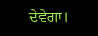ਦੇਵੇਗਾ।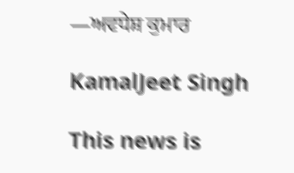—ਅਵਧੇਸ਼ ਕੁਮਾਰ

KamalJeet Singh

This news is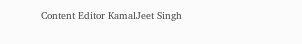Content Editor KamalJeet Singh